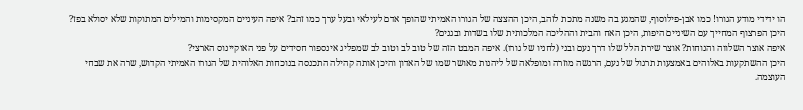הו ידידי מודע הגורו! כמו אבן-פילוסוף, שהמגע בה משנה מתכת לזהב, היכן ההצצה של הגורו האמיתי שהופך אדם לעילאי ובעל ערך כמו זהב? איפה העיניים המקסימות והמילים המתוקות שלא יסולא בפז?
היכן הפרצוף המחייך עם השיניים היפות, היכן האח והבית וההליכה המלכותית שלו בשדות ובגנים?
איפה אוצר השלווה והנוחות? אוצר שירת הלל שלו דרך נעם ובני (לחניו של גורו). איפה המבט הזה של טוב לב וטוב לב שמפליג אינספור חסידים על פני האוקיינוס הארצי?
היכן ההשתקעות באלוהים באמצעות תרגול של נעם, הרגשה מוזרה ומופלאה של ליהנות מאושר שמו של האדון והיכן אותה קהילה התכנסה בנוכחות האלוהית של הגורו האמיתי הקדוש, שרה את שבחי העוצמה.